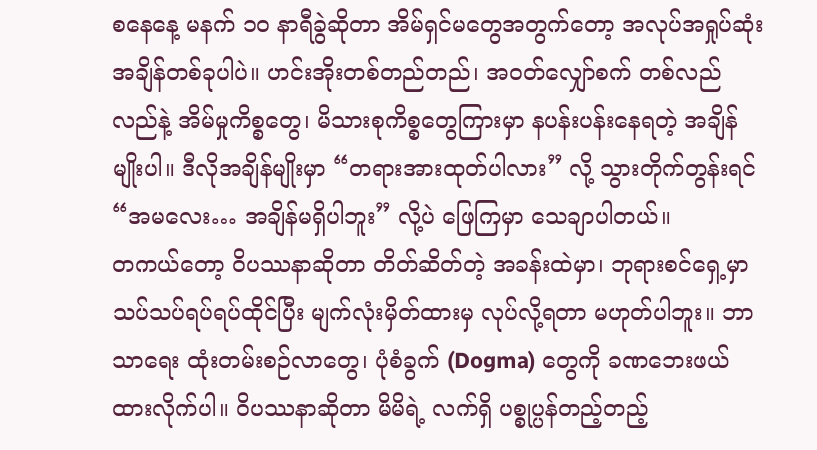စနေနေ့ မနက် ၁၀ နာရီခွဲဆိုတာ အိမ်ရှင်မတွေအတွက်တော့ အလုပ်အရှုပ်ဆုံး အချိန်တစ်ခုပါပဲ။ ဟင်းအိုးတစ်တည်တည်၊ အဝတ်လျှော်စက် တစ်လည်လည်နဲ့ အိမ်မှုကိစ္စတွေ၊ မိသားစုကိစ္စတွေကြားမှာ နပန်းပန်းနေရတဲ့ အချိန်မျိုးပါ။ ဒီလိုအချိန်မျိုးမှာ “တရားအားထုတ်ပါလား” လို့ သွားတိုက်တွန်းရင် “အမလေး… အချိန်မရှိပါဘူး” လို့ပဲ ဖြေကြမှာ သေချာပါတယ်။
တကယ်တော့ ဝိပဿနာဆိုတာ တိတ်ဆိတ်တဲ့ အခန်းထဲမှာ၊ ဘုရားစင်ရှေ့မှာ သပ်သပ်ရပ်ရပ်ထိုင်ပြီး မျက်လုံးမှိတ်ထားမှ လုပ်လို့ရတာ မဟုတ်ပါဘူး။ ဘာသာရေး ထုံးတမ်းစဉ်လာတွေ၊ ပုံစံခွက် (Dogma) တွေကို ခဏဘေးဖယ်ထားလိုက်ပါ။ ဝိပဿနာဆိုတာ မိမိရဲ့ လက်ရှိ ပစ္စုပ္ပန်တည့်တည့်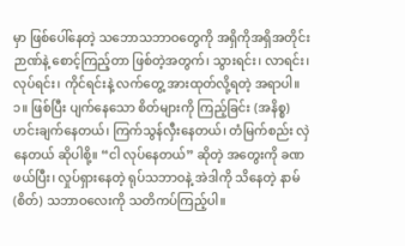မှာ ဖြစ်ပေါ်နေတဲ့ သဘောသဘာဝတွေကို အရှိကိုအရှိအတိုင်း ဉာဏ်နဲ့ စောင့်ကြည့်တာ ဖြစ်တဲ့အတွက်၊ သွားရင်း၊ လာရင်း၊ လုပ်ရင်း၊ ကိုင်ရင်းနဲ့ လက်တွေ့ အားထုတ်လို့ရတဲ့ အရာပါ။
၁။ ဖြစ်ပြီး ပျက်နေသော စိတ်များကို ကြည့်ခြင်း (အနိစ္စ)
ဟင်းချက်နေတယ်၊ ကြက်သွန်လှီးနေတယ်၊ တံမြက်စည်း လှဲနေတယ် ဆိုပါစို့။ “ငါ လုပ်နေတယ်” ဆိုတဲ့ အတွေးကို ခဏဖယ်ပြီး၊ လှုပ်ရှားနေတဲ့ ရုပ်သဘာဝနဲ့ အဲဒါကို သိနေတဲ့ နာမ် (စိတ်) သဘာဝလေးကို သတိကပ်ကြည့်ပါ။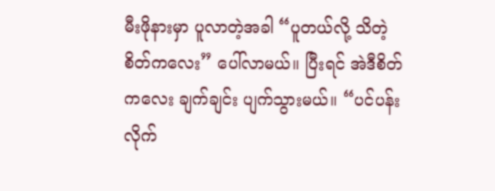မီးဖိုနားမှာ ပူလာတဲ့အခါ “ပူတယ်လို့ သိတဲ့ စိတ်ကလေး” ပေါ်လာမယ်။ ပြီးရင် အဲဒီစိတ်ကလေး ချက်ချင်း ပျက်သွားမယ်။ “ပင်ပန်းလိုက်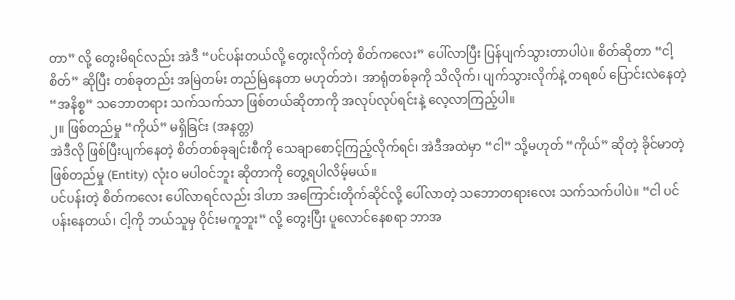တာ” လို့ တွေးမိရင်လည်း အဲဒီ “ပင်ပန်းတယ်လို့ တွေးလိုက်တဲ့ စိတ်ကလေး” ပေါ်လာပြီး ပြန်ပျက်သွားတာပါပဲ။ စိတ်ဆိုတာ “ငါ့စိတ်” ဆိုပြီး တစ်ခုတည်း အမြဲတမ်း တည်မြဲနေတာ မဟုတ်ဘဲ၊ အာရုံတစ်ခုကို သိလိုက်၊ ပျက်သွားလိုက်နဲ့ တရစပ် ပြောင်းလဲနေတဲ့ “အနိစ္စ” သဘောတရား သက်သက်သာ ဖြစ်တယ်ဆိုတာကို အလုပ်လုပ်ရင်းနဲ့ လေ့လာကြည့်ပါ။
၂။ ဖြစ်တည်မှု “ကိုယ်” မရှိခြင်း (အနတ္တ)
အဲဒီလို ဖြစ်ပြီးပျက်နေတဲ့ စိတ်တစ်ခုချင်းစီကို သေချာစောင့်ကြည့်လိုက်ရင်၊ အဲဒီအထဲမှာ “ငါ” သို့မဟုတ် “ကိုယ်” ဆိုတဲ့ ခိုင်မာတဲ့ ဖြစ်တည်မှု (Entity) လုံးဝ မပါဝင်ဘူး ဆိုတာကို တွေ့ရပါလိမ့်မယ်။
ပင်ပန်းတဲ့ စိတ်ကလေး ပေါ်လာရင်လည်း ဒါဟာ အကြောင်းတိုက်ဆိုင်လို့ ပေါ်လာတဲ့ သဘောတရားလေး သက်သက်ပါပဲ။ “ငါ ပင်ပန်းနေတယ်၊ ငါ့ကို ဘယ်သူမှ ဝိုင်းမကူဘူး” လို့ တွေးပြီး ပူလောင်နေစရာ ဘာအ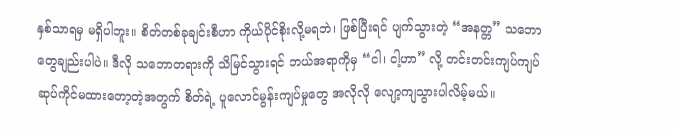နှစ်သာရမှ မရှိပါဘူး။ စိတ်တစ်ခုချင်းစီဟာ ကိုယ်ပိုင်စိုးလို့မရဘဲ၊ ဖြစ်ပြီးရင် ပျက်သွားတဲ့ “အနတ္တ” သဘောတွေချည်းပါပဲ။ ဒီလို သဘောတရားကို သိမြင်သွားရင် ဘယ်အရာကိုမှ “ငါ၊ ငါ့ဟာ” လို့ တင်းတင်းကျပ်ကျပ် ဆုပ်ကိုင်မထားတော့တဲ့အတွက် စိတ်ရဲ့ ပူလောင်မွန်းကျပ်မှုတွေ အလိုလို လျော့ကျသွားပါလိမ့်မယ်။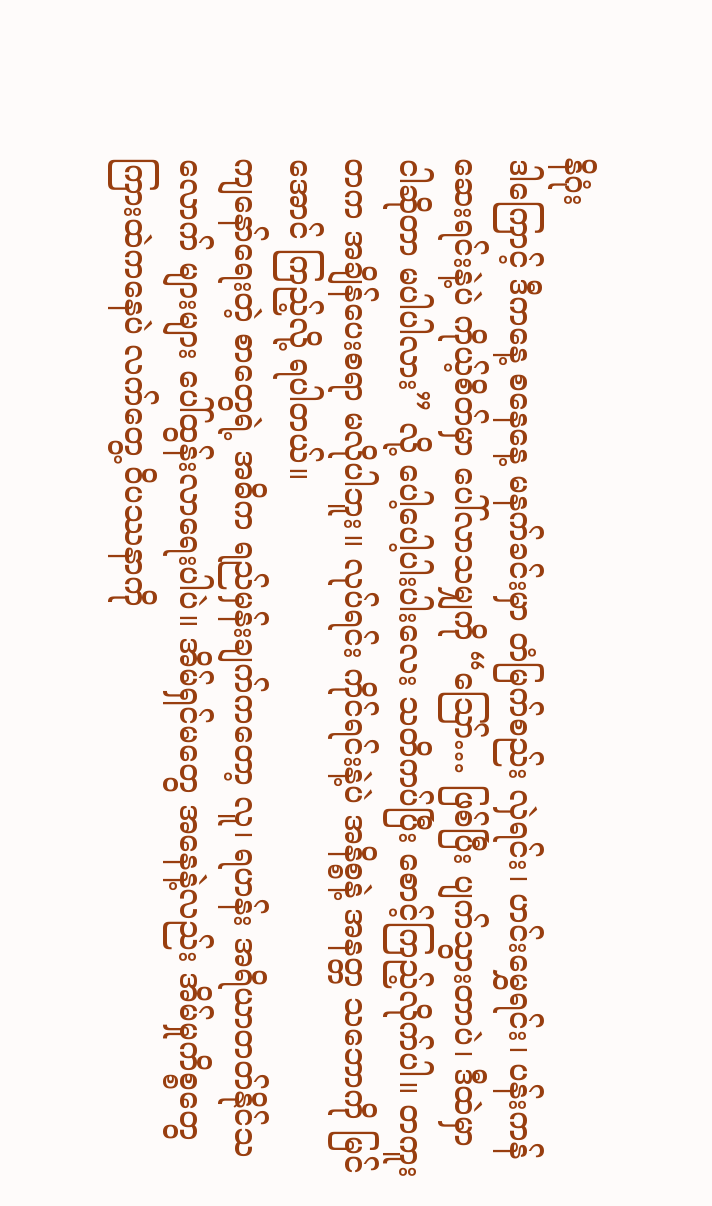နိဂုံး
ဒါကြောင့် ဒီကနေ့ စနေနေ့ မနက်ခင်းမှာ တံမြက်စည်း လှဲရင်း၊ ဟင်းမွှေရင်း၊ ပန်းကန်ဆေးရင်းနဲ့ပဲ ကိုယ့်စိတ်မှာ ပေါ်လာသမျှကို “ဪ… ဖြစ်ပြီး ပျက်သွားတာပဲ၊ ဒီထဲမှာ ငါဆိုတာ မပါပါလား” လို့ ပေါ့ပေါ့ပါးပါးလေး သတိကပ်ပြီး စောင့်ကြည့်လိုက်ပါ။ တကူးတက အချိန်ပေးစရာ မလိုပါဘူး။ လုပ်ရင်း ကိုင်ရင်းနဲ့ပဲ အနိစ္စနဲ့ အနတ္တ သဘောကို မြင်အောင် ကြည့်လို့ ရပါတယ်။
ကျနော်ရေးတဲ့ စာတွေရဲ့ အဓိက ရည်မှန်းချက်ကတော့ လူ၊ ရဟန်း အရိယာတတ်နိုင်သလောက် များများ ပေါ်ထွန်းလာရေးပါပဲ။ အိမ်ရှင်မတွေ အနေနဲ့လည်း အိမ်မှုကိစ္စတွေကြားထဲကနေပဲ လက်တွေ့ ဝိပဿနာကို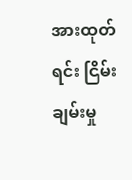အားထုတ်ရင်း ငြိမ်းချမ်းမှု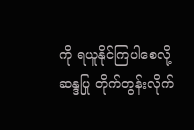ကို ရယူနိုင်ကြပါစေလို့ ဆန္ဒပြု တိုက်တွန်းလိုက်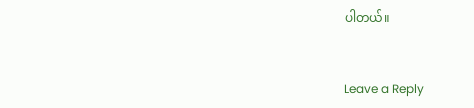ပါတယ်။


Leave a Reply